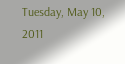Tuesday, May 10, 2011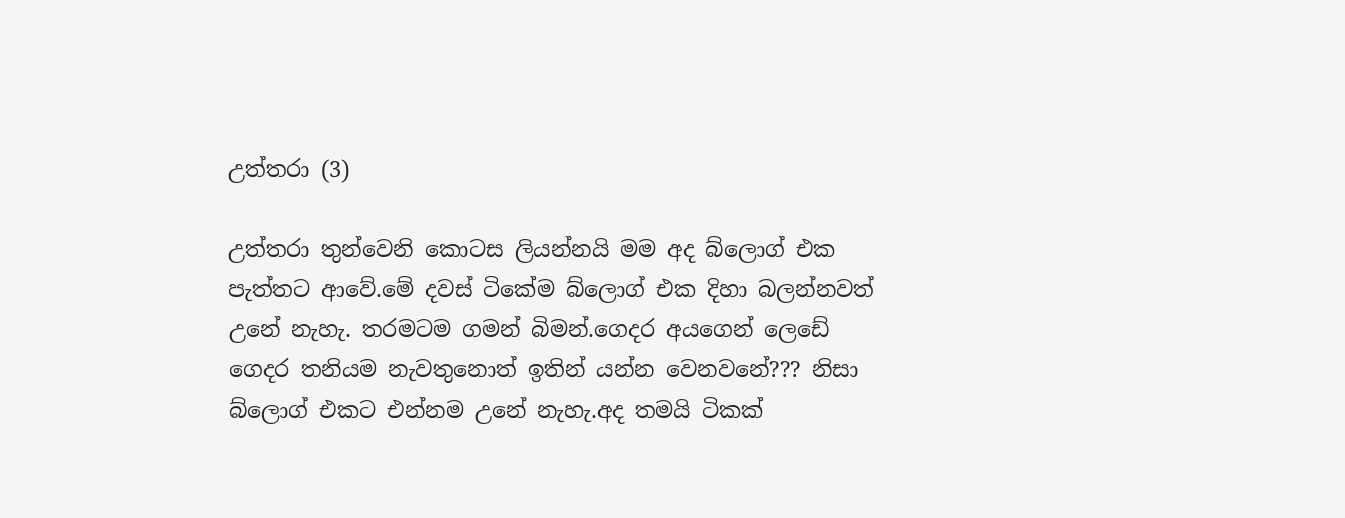උත්තරා (3)

උත්තරා තුන්වෙනි කොටස ලියන්නයි මම අද බ්ලොග් එක පැත්තට ආවේ.මේ දවස් ටිකේම බ්ලොග් එක දිහා බලන්නවත් උනේ නැහැ. තරමටම ගමන් බිමන්.ගෙදර අයගෙන් ලෙඩේ ගෙදර තනියම නැවතුනොත් ඉතින් යන්න වෙනවනේ??? නිසා බ්ලොග් එකට එන්නම උනේ නැහැ.අද තමයි ටිකක්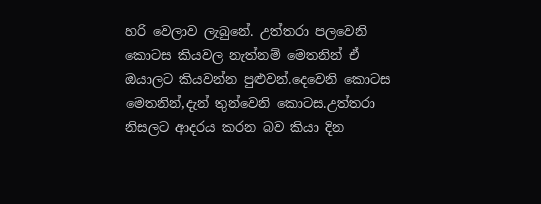හරි වෙලාව ලැබුනේ. උත්තරා පලවෙනි කොටස කියවල නැත්නම් මෙතනින් ඒ ඔයාලට කියවන්න පුළුවන්.දෙවෙනි කොටස මෙතනින්,දැන් තුන්වෙනි කොටස.උත්තරා නිසලට ආදරය කරන බව කියා දින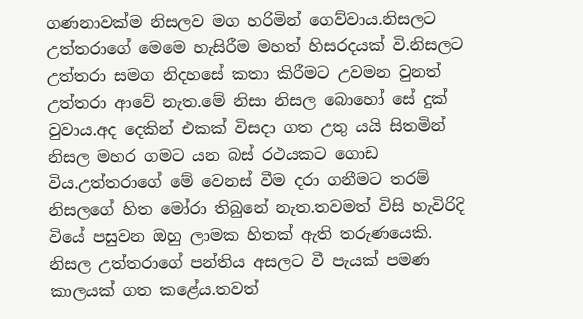ගණනාවක්ම නිසලව මග හරිමින් ගෙව්වාය.නිසලට උත්තරාගේ මෙමෙ හැසිරීම මහත් හිසරදයක් වි.නිසලට උත්තරා සමග නිදහසේ කතා කිරීමට උවමන වුනත් උත්තරා ආවේ නැත.මේ නිසා නිසල බොහෝ සේ දුක් වුවාය.අද දෙකින් එකක් විසදා ගත උතු යයි සිතමින් නිසල මහර ගමට යන බස් රථයකට ගොඩ විය.උත්තරාගේ මේ වෙනස් වීම දරා ගනීමට තරම් නිසලගේ හිත මෝරා තිබුනේ නැත.තවමත් විසි හැවිරිදි වියේ පසුවන ඔහු ලාමක හිතක් ඇති තරුණයෙකි. නිසල උත්තරාගේ පන්තිය අසලට වී පැයක් පමණ කාලයක් ගත කළේය.තවත්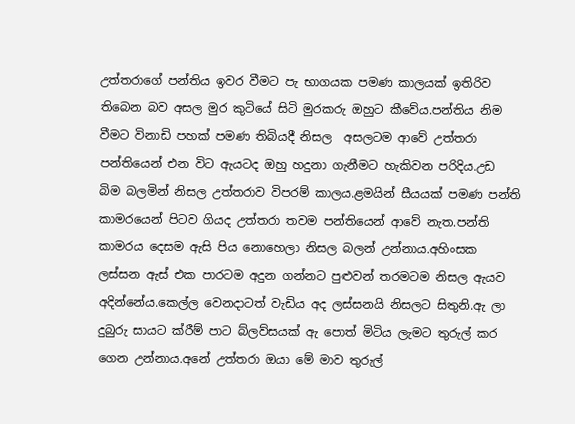උත්තරාගේ පන්තිය ඉවර වීමට පැ භාගයක පමණ කාලයක් ඉතිරිව තිබෙන බව අසල මුර කුටියේ සිටි මුරකරු ඔහුට කීවේය.පන්තිය නිම වීමට විනාඩි පහක් පමණ තිබියදී නිසල  අසලටම ආවේ උත්තරා පන්තියෙන් එන විට ඇයටද ඔහු හදුනා ගැනීමට හැකිවන පරිදිය.උඩ බිම බලමින් නිසල උත්තරාව විපරම් කාලය.ළමයින් සීයයක් පමණ පන්ති කාමරයෙන් පිටව ගියද උත්තරා තවම පන්තියෙන් ආවේ නැත.පන්ති කාමරය දෙසම ඇසි පිය නොහෙලා නිසල බලන් උන්නාය.අහිංසක ලස්සන ඇස් එක පාරටම අදුන ගන්නට පුළුවන් තරමටම නිසල ඇයව අදින්නේය.කෙල්ල වෙනදාටත් වැඩිය අද ලස්සනයි නිසලට සිතුනි.ඇ ලා දුබුරු සායට ක්රීම් පාට බ්ලව්සයක් ඇ පොත් මිටිය ලැමට තුරුල් කර ගෙන උන්නාය.අනේ උත්තරා ඔයා මේ මාව තුරුල්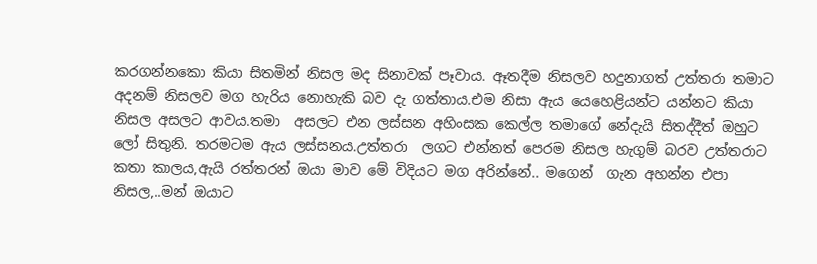කරගන්නකො කියා සිතමින් නිසල මද සිනාවක් පෑවාය. ඈතදීම නිසලව හදුනාගත් උත්තරා තමාට අදනම් නිසලව මග හැරිය නොහැකි බව දැ ගත්තාය.එම නිසා ඇය යෙහෙළියන්ට යන්නට කියා නිසල අසලට ආවය.තමා  අසලට එන ලස්සන අහිංසක කෙල්ල තමාගේ නේදැයි සිතද්දීත් ඔහුට ලෝ සිතුනි. තරමටම ඇය ලස්සනය.උත්තරා  ලගට එන්නත් පෙරම නිසල හැගුම් බරව උත්තරාට කතා කාලය,ඇයි රත්තරන් ඔයා මාව මේ විදියට මග අරින්නේ.. මගෙන්  ගැන අහන්න එපා නිසල,..මන් ඔයාට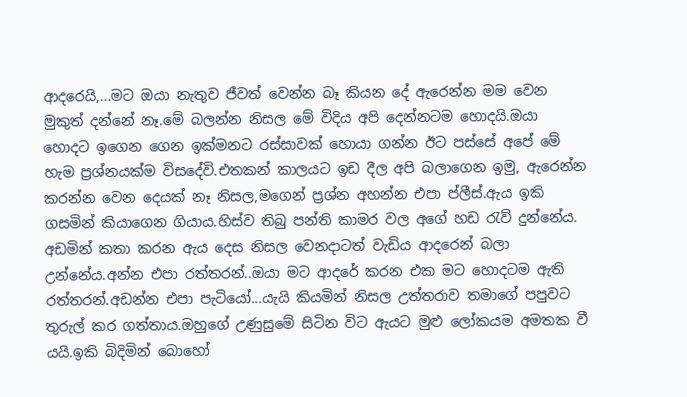ආදරෙයි,...මට ඔයා නැතුව ජීවත් වෙන්න බෑ කියන දේ ඇරෙන්න මම වෙන මුකුත් දන්නේ නෑ.මේ බලන්න නිසල මේ විදිය අපි දෙන්නටම හොදයි.ඔයා හොදට ඉගෙන ගෙන ඉක්මනට රස්සාවක් හොයා ගන්න ඊට පස්සේ අපේ මේ හැම ප්‍රශ්නයක්ම විසදේවි.එතකන් කාලයට ඉඩ දීල අපි බලාගෙන ඉමු, ඇරෙන්න කරන්න වෙන දෙයක් නෑ නිසල,මගෙන් ප්‍රශ්න අහන්න එපා ප්ලීස්.ඇය ඉකි ගසමින් කියාගෙන ගියාය.හිස්ව තිබු පන්ති කාමර වල අගේ හඩ රැව් දුන්නේය. අඩමින් කතා කරන ඇය දෙස නිසල වෙනදාටත් වැඩිය ආදරෙන් බලා උන්නේය.අන්න එපා රත්තරන්..ඔයා මට ආදරේ කරන එක මට හොදටම ඇති රත්තරන්.අඩන්න එපා පැටියෝ...යැයි කියමින් නිසල උත්තරාව තමාගේ පපුවට තුරුල් කර ගත්තාය.ඔහුගේ උණුසුමේ සිටින විට ඇයට මුළු ලෝකයම අමතක වී යයි.ඉකි බිදිමින් බොහෝ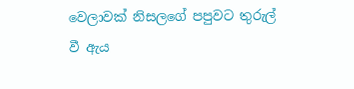වෙලාවක් නිසලගේ පපුවට තුරුල් වී ඇය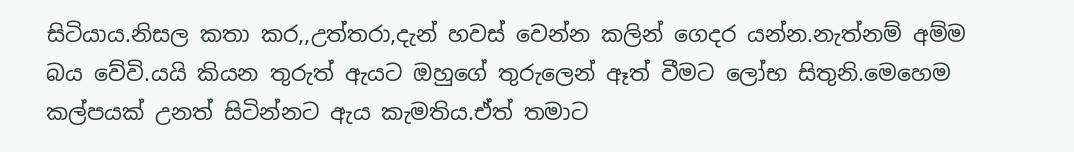සිටියාය.නිසල කතා කර,,උත්තරා,දැන් හවස් වෙන්න කලින් ගෙදර යන්න.නැත්නම් අම්ම බය වේවි.යයි කියන තුරුත් ඇයට ඔහුගේ තුරුලෙන් ඈත් වීමට ලෝභ සිතුනි.මෙහෙම කල්පයක් උනත් සිටින්නට ඇය කැමතිය.ඒත් තමාට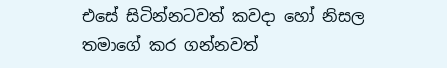එසේ සිටින්නටවත් කවදා හෝ නිසල තමාගේ කර ගන්නවත්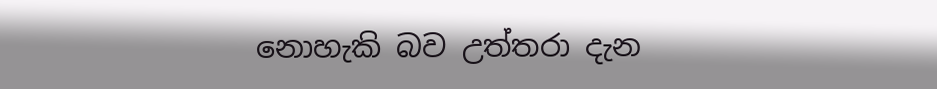නොහැකි බව උත්තරා දැන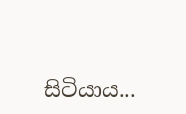සිටියාය...